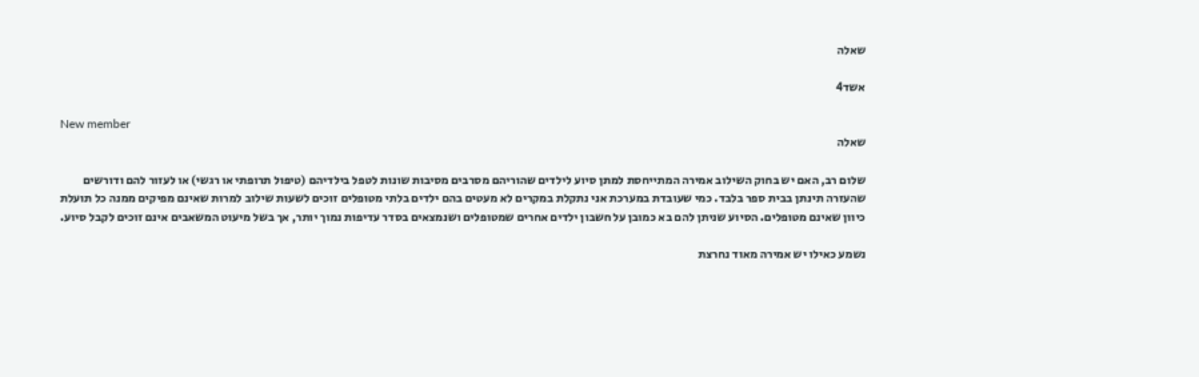שאלה

אשד4

New member
שאלה

שלום רב, האם יש בחוק השילוב אמירה המתייחסת למתן סיוע לילדים שהוריהם מסרבים מסיבות שונות לטפל בילדיהם (טיפול תרופתי או רגשי) או לעזור להם ודורשים שהעזרה תינתן בבית ספר בלבד. כמי שעובדת במערכת אני נתקלת במקרים לא מעטים בהם ילדים בלתי מטופלים זוכים לשעות שילוב למרות שאינם מפיקים ממנה כל תועלת כיוון שאינם מטופלים. הסיוע שניתן להם בא כמובן על חשבון ילדים אחרים שמטופלים ושנמצאים בסדר עדיפות נמוך יותר, אך בשל מיעוט המשאבים אינם זוכים לקבל סיוע.

נשמע כאילו יש אמירה מאוד נחרצת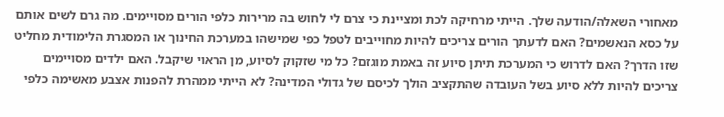מאחורי השאלה/הודעה שלך. הייתי מרחיקה לכת ומציינת כי צרם לי לחוש בה מרירות כלפי הורים מסויימים. מה גרם לשים אותם על כסא הנאשמים? האם לדעתך הורים צריכים להיות מחוייבים לטפל כפי שמישהו במערכת החינוך או המסגרת הלימודית מחליט שזו הדרך? האם לדרוש כי המערכת תיתן סיוע זה באמת מוגזם? כל מי שזקוק לסיוע, מן הראוי שיקבל. האם ילדים מסויימים צריכים להיות ללא סיוע בשל העובדה שהתקציב הולך לכיסם של גדולי המדינה? לא הייתי ממהרת להפנות אצבע מאשימה כלפי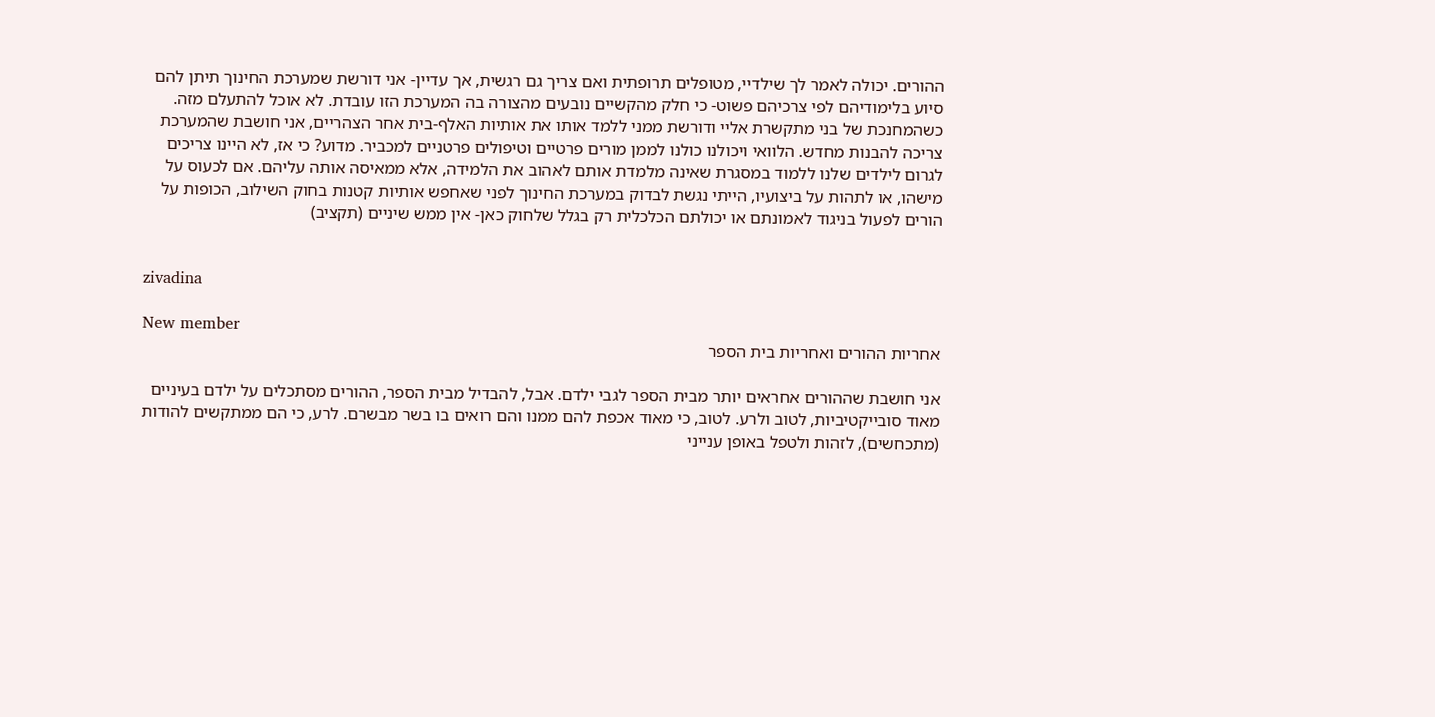ההורים. יכולה לאמר לך שילדיי, מטופלים תרופתית ואם צריך גם רגשית, אך עדיין- אני דורשת שמערכת החינוך תיתן להם סיוע בלימודיהם לפי צרכיהם פשוט- כי חלק מהקשיים נובעים מהצורה בה המערכת הזו עובדת. לא אוכל להתעלם מזה. כשהמחנכת של בני מתקשרת אליי ודורשת ממני ללמד אותו את אותיות האלף-בית אחר הצהריים, אני חושבת שהמערכת צריכה להבנות מחדש. הלוואי ויכולנו כולנו לממן מורים פרטיים וטיפולים פרטניים למכביר. מדוע? כי אז, לא היינו צריכים לגרום לילדים שלנו ללמוד במסגרת שאינה מלמדת אותם לאהוב את הלמידה, אלא ממאיסה אותה עליהם. אם לכעוס על מישהו, או לתהות על ביצועיו, הייתי נגשת לבדוק במערכת החינוך לפני שאחפש אותיות קטנות בחוק השילוב, הכופות על הורים לפעול בניגוד לאמונתם או יכולתם הכלכלית רק בגלל שלחוק כאן- אין ממש שיניים (תקציב)


zivadina

New member
אחריות ההורים ואחריות בית הספר

אני חושבת שההורים אחראים יותר מבית הספר לגבי ילדם. אבל, להבדיל מבית הספר, ההורים מסתכלים על ילדם בעיניים מאוד סובייקטיביות, לטוב ולרע. לטוב, כי מאוד אכפת להם ממנו והם רואים בו בשר מבשרם. לרע, כי הם ממתקשים להודות (מתכחשים), לזהות ולטפל באופן ענייני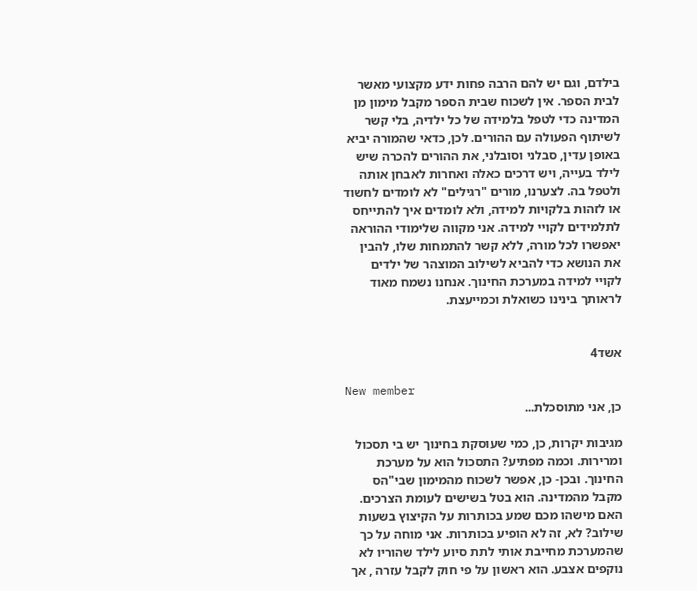בילדם, וגם יש להם הרבה פחות ידע מקצועי מאשר לבית הספר. אין לשכוח שבית הספר מקבל מימון מן המדינה כדי לטפל בלמידה של כל ילדיה, בלי קשר לשיתוף הפעולה עם ההורים. לכן, כדאי שהמורה יביא באופן עדין, סבלני וסובלני, את ההורים להכרה שיש לילד בעייה, ויש דרכים כאלה ואחרות לאבחן אותה ולטפל בה. לצערנו, מורים "רגילים" לא לומדים לחשוד או לזהות בלקויות למידה, ולא לומדים איך להתייחס לתלמידים לקויי למידה. אני מקווה שלימודי ההוראה יאפשרו לכל מורה, ללא קשר להתמחות שלו, להבין את הנושא כדי להביא לשילוב המוצהר של ילדים לקויי למידה במערכת החינוך. אנחנו נשמח מאוד לראותך בינינו כשואלת וכמייעצת.


אשד4

New member
כן, אני מתוסכלת...

מגיבות יקרות, כן, כמי שעוסקת בחינוך יש בי תסכול ומרירות. וכמה מפתיע? התסכול הוא על מערכת החינוך. ובכן- כן, אפשר לשכוח מהמימון שבי"הס מקבל מהמדינה. הוא בטל בשישים לעומת הצרכים. האם מישהו מכם שמע בכותרות על הקיצוץ בשעות שילוב? לא, זה לא הופיע בכותרות. אני מוחה על כך שהמערכת מחייבת אותי לתת סיוע לילד שהוריו לא נוקפים אצבע. הוא ראשון על פי חוק לקבל עזרה , אך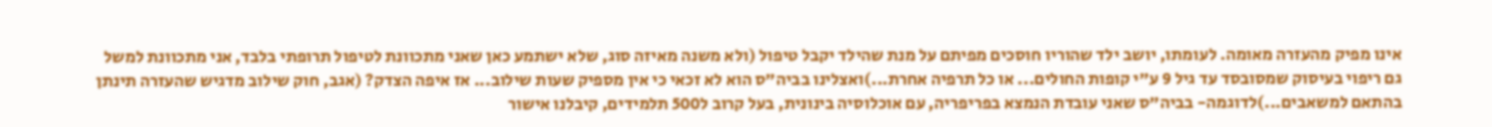אינו מפיק מהעזרה מאומה. לעומתו, יושב ילד שהוריו חוסכים מפיתם על מנת שהילד יקבל טיפול (ולא משנה מאיזה סוג, שלא ישתמע כאן שאני מתכוונת לטיפול תרופתי בלבד, אני מתכוונת למשל גם ריפוי בעיסוק שמסובסד עד גיל 9 ע"י קופות החולים... או כל תרפיה אחרת...)ואצלינו בביה"ס הוא לא זכאי כי אין מספיק שעות שילוב... אז איפה הצדק? (אגב, חוק שילוב מדגיש שהעזרה תינתן בהתאם למשאבים...)לדוגמה- בביה"ס שאני עובדת הנמצא בפריפריה, עם אוכלוסיה בינונית, בעל קרוב ל500 תלמידים, קיבלנו אישור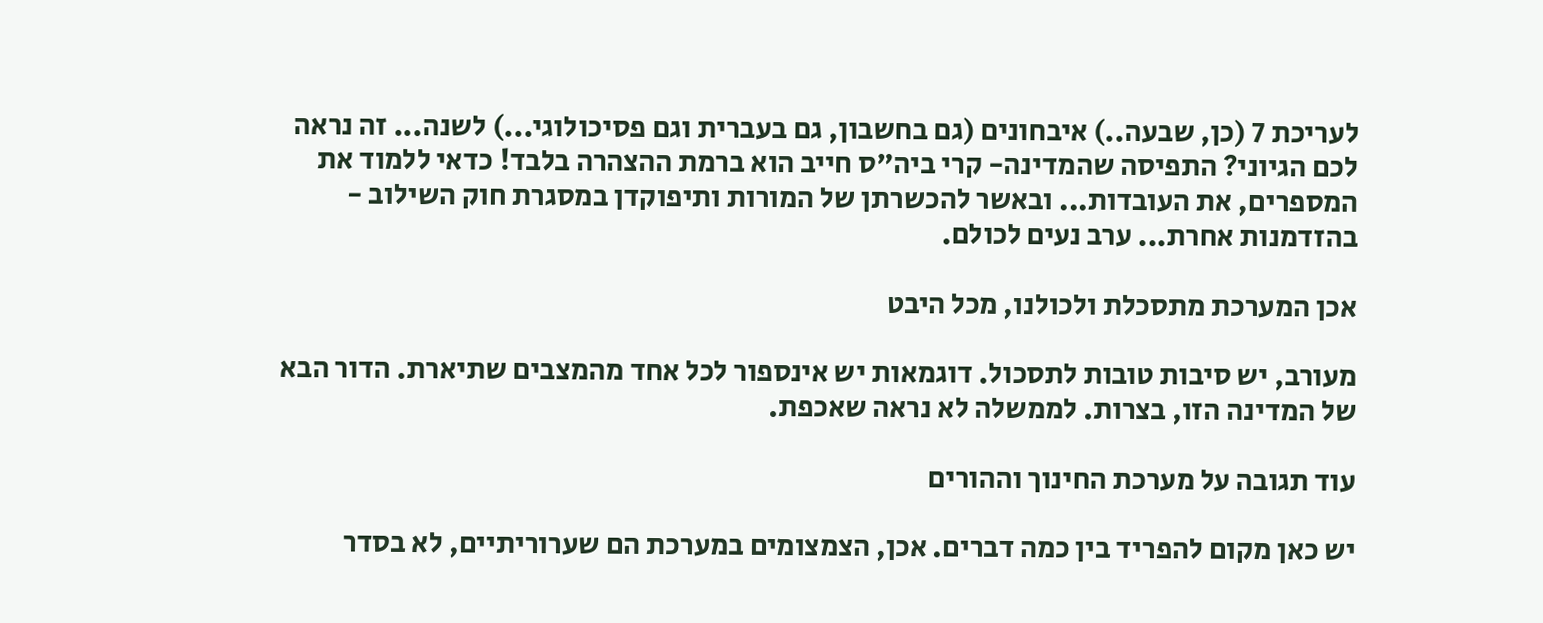לעריכת 7 (כן, שבעה..) איבחונים (גם בחשבון, גם בעברית וגם פסיכולוגי...) לשנה... זה נראה לכם הגיוני? התפיסה שהמדינה- קרי ביה"ס חייב הוא ברמת ההצהרה בלבד! כדאי ללמוד את המספרים, את העובדות... ובאשר להכשרתן של המורות ותיפוקדן במסגרת חוק השילוב - בהזדמנות אחרת... ערב נעים לכולם.

אכן המערכת מתסכלת ולכולנו, מכל היבט

מעורב, יש סיבות טובות לתסכול. דוגמאות יש אינספור לכל אחד מהמצבים שתיארת. הדור הבא של המדינה הזו, בצרות. לממשלה לא נראה שאכפת.

עוד תגובה על מערכת החינוך וההורים

יש כאן מקום להפריד בין כמה דברים. אכן, הצמצומים במערכת הם שערוריתיים, לא בסדר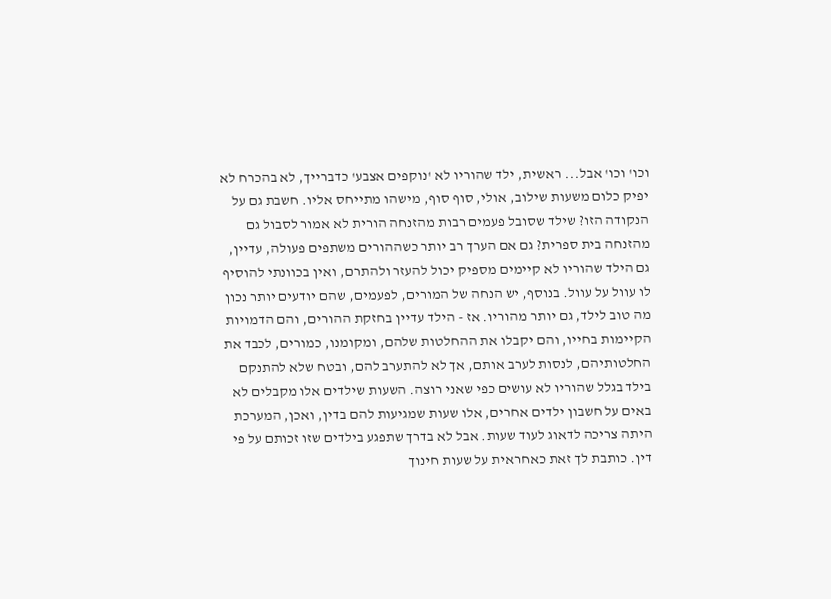וכו' וכו' אבל... ראשית, ילד שהוריו לא 'נוקפים אצבע' כדברייך, לא בהכרח לא יפיק כלום משעות שילוב, אולי, סוף סוף, מישהו מתייחס אליו. חשבת גם על הנקודה הזו? שילד שסובל פעמים רבות מהזנחה הורית לא אמור לסבול גם מהזנחה בית ספרית? גם אם הערך רב יותר כשההורים משתפים פעולה, עדיין, גם הילד שהוריו לא קיימים מספיק יכול להעזר ולהתרם, ואין בכוונתי להוסיף לו עוול על עוול. בנוסף, יש הנחה של המורים, לפעמים, שהם יודעים יותר נכון מה טוב לילד, גם יותר מהוריו. אז - הילד עדיין בחזקת ההורים, והם הדמויות הקיימות בחייו, והם יקבלו את ההחלטות שלהם, ומקומנו, כמורים, לכבד את החלטותיהם, לנסות לערב אותם, אך לא להתערב להם, ובטח שלא להתנקם בילד בגלל שהוריו לא עושים כפי שאני רוצה. השעות שילדים אלו מקבלים לא באים על חשבון ילדים אחרים, אלו שעות שמגיעות להם בדין, ואכן, המערכת היתה צריכה לדאוג לעוד שעות. אבל לא בדרך שתפגע בילדים שזו זכותם על פי דין. כותבת לך זאת כאחראית על שעות חינוך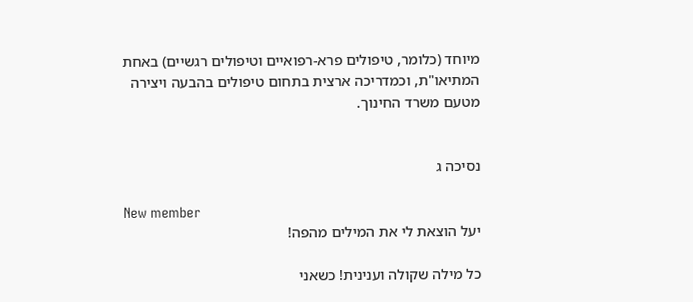מיוחד (כלומר, טיפולים פרא-רפואיים וטיפולים רגשיים) באחת המתיאו"ת, וכמדריכה ארצית בתחום טיפולים בהבעה ויצירה מטעם משרד החינוך.


נסיכה ג

New member
יעל הוצאת לי את המילים מהפה!

כל מילה שקולה וענינית! כשאני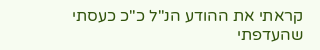קראתי את ההודע הנ"ל כ"כ כעסתי שהעדפתי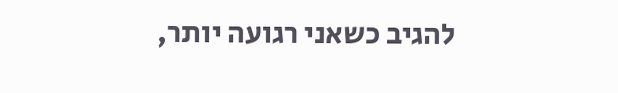להגיב כשאני רגועה יותר,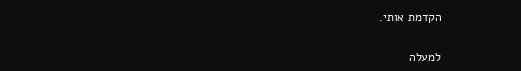הקדמת אותי.

למעלה